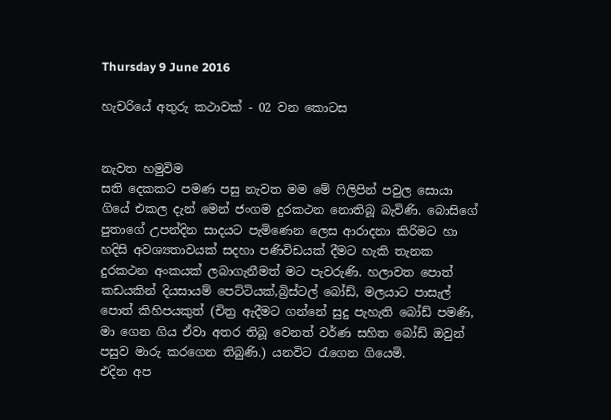Thursday 9 June 2016

හැචරියේ අතුරු කථාවක් - 02 වන කොටස


නැවත හමුවිම
සති දෙකකට පමණ පසු නැවත මම මේ ෆිලිපින් පවුල සොයා ගියේ එකල දැන් මෙන් ජංගම දුරකථන නොතිබූ බැවිණි. බොසිගේ පුතාගේ උපන්දින සාදයට පැමිණෙන ලෙස ආරාදනා කිරිමට හා  හදිසි අවශ්‍යතාවයක් සදහා පණිවිඩයක් දීමට හැකි තැනක දුරකථන අංකයක් ලබාගැනීමත් මට පැවරුණි. හලාවත පොත් කඩයකින් දියසායම් පෙට්ටියක්,බ්‍රිස්ටල් බෝඩ්, මලයාට පාසැල් පොත් කිහිපයකුත් (චිත්‍ර ඇදීමට ගන්නේ සුදු පැහැති බෝඩ් පමණි, මා ගෙන ගිය ඒවා අතර තිබූ වෙනත් වර්ණ සහිත බෝඩ් ඔවුන් පසුව මාරු කරගෙන තිබුණි.) යනවිට රැගෙන ගියෙමි.
එදින අප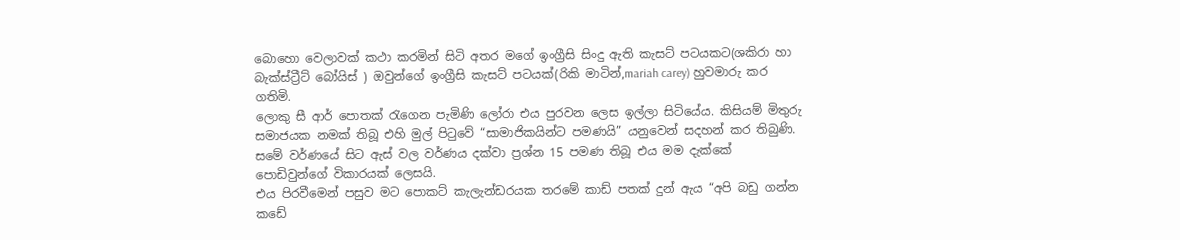බොහො වෙලාවක් කථා කරමින් සිටි අතර මගේ ඉංග්‍රීසි සිංදු ඇති කැසට් පටයකට(ශකිරා හා බැක්ස්ට්‍රීට් බෝයිස් ) ඔවුන්ගේ ඉංග්‍රීසි කැසට් පටයක්(රිකි මාටින්,mariah carey) හුවමාරු කර ගතිමි.
ලොකු සී ආර් පොතක් රැගෙන පැමිණි ලෝරා එය පුරවන ලෙස ඉල්ලා සිටියේය. කිසියම් මිතුරු සමාජයක නමක් තිබූ එහි මුල් පිටුවේ “සාමාජිකයින්ට පමණයි” යනුවෙන් සදහන් කර තිබුණි. සමේ වර්ණයේ සිට ඇස් වල වර්ණය දක්වා ප්‍රශ්න 15 පමණ තිබූ එය මම දැක්කේ පොඩිවුන්ගේ විකාරයක් ලෙසයි.
එය පිරවීමෙන් පසුව මට පොකට් කැලැන්ඩරයක තරමේ කාඩ් පතක් දුන් ඇය “අපි බඩු ගන්න කඩේ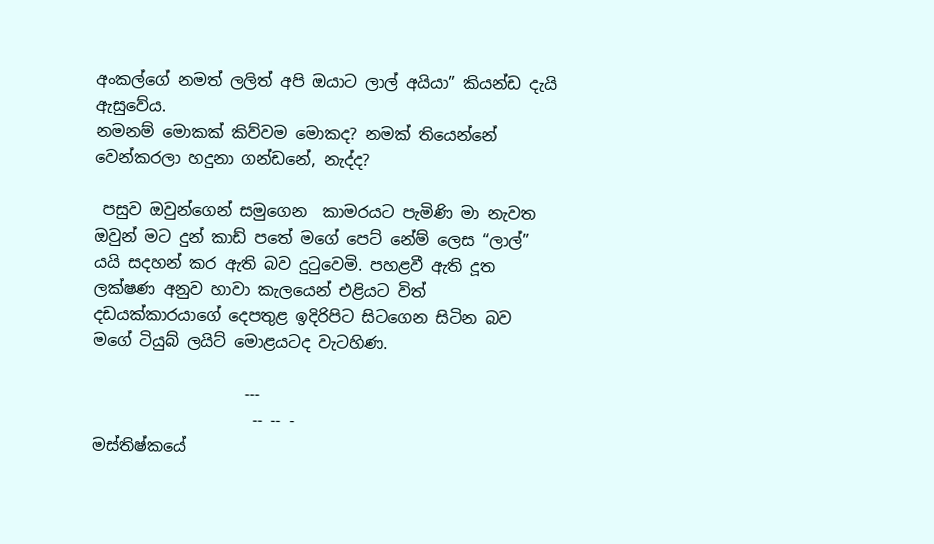අංකල්ගේ නමත් ලලිත් අපි ඔයාට ලාල් අයියා” කියන්ඩ දැයි ඇසුවේය.
නමනම් මොකක් කිව්වම මොකද? නමක් තියෙන්නේ වෙන්කරලා හදුනා ගන්ඩනේ, නැද්ද?

 පසුව ඔවුන්ගෙන් සමුගෙන  කාමරයට පැමිණි මා නැවත ඔවුන් මට දුන් කාඩ් පතේ මගේ පෙට් නේම් ලෙස “ලාල්” යයි සදහන් කර ඇති බව දුටුවෙමි. පහළවී ඇති දූත ලක්ෂණ අනුව හාවා කැලයෙන් එළියට විත් දඩයක්කාරයාගේ දෙපතුළ ඉදිරිපිට සිටගෙන සිටින බව මගේ ටියුබ් ලයිට් මොළයටද වැටහිණ.

                   ---
                    -- -- -
මස්තිෂ්කයේ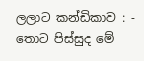ලලාට කන්ඩිකාව : - තොට පිස්සුද මේ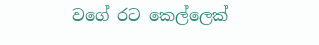වගේ රට කෙල්ලෙක්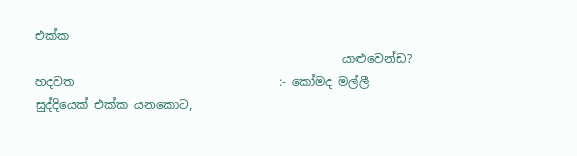එක්ක
                                                   යාළුවෙන්ඩ?
හදවත                                  :- කෝමද මල්ලී සුද්දියෙක් එක්ක යනකොට,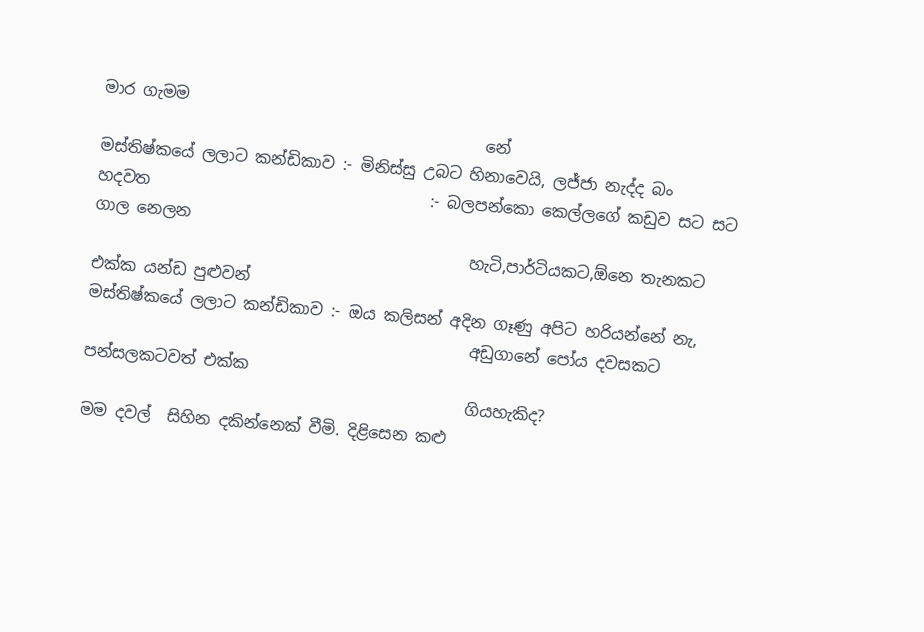මාර ගැමම
                                                නේ
මස්තිෂ්කයේ ලලාට කන්ඩිකාව :- මිනිස්සු උබට හිනාවෙයි, ලජ්ජා නැද්ද බං
හදවත                                   :- බලපන්කො කෙල්ලගේ කඩුව සට සට ගාල නෙලන
                                               හැටි,පාර්ටියකට,ඕනෙ තැනකට එක්ක යන්ඩ පුළුවන්
මස්තිෂ්කයේ ලලාට කන්ඩිකාව :- ඔය කලිසන් අදින ගෑණු අපිට හරියන්නේ නැ,
                                                අඩුගානේ පෝය දවසකට පන්සලකටවත් එක්ක
                                                ගියහැකිද?
මම දවල්  සිහින දකින්නෙක් වීමි. දිළිසෙන කළු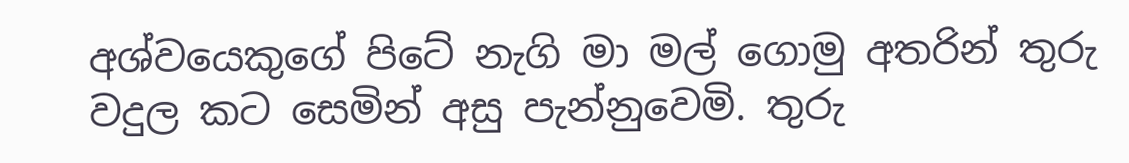අශ්වයෙකුගේ පිටේ නැගි මා මල් ගොමු අතරින් තුරු වදුල කට සෙමින් අසු පැන්නුවෙමි. තුරු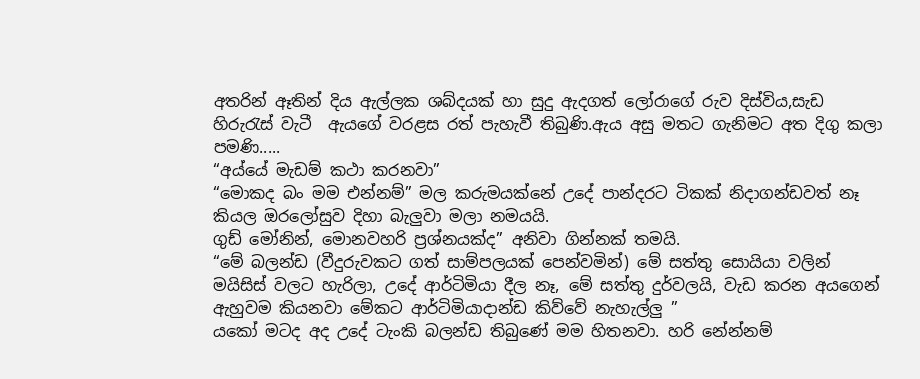අතරින් ඈතින් දිය ඇල්ලක ශබ්දයක් හා සුදු ඇදගත් ලෝරාගේ රුව දිස්විය,සැඩ හිරුරැස් වැටී  ඇයගේ වරළස රත් පැහැවී තිබුණි.ඇය අසු මතට ගැනිමට අත දිගු කලා පමණි.....
“අය්යේ මැඩම් කථා කරනවා”
“මොකද බං මම එන්නම්” මල කරුමයක්නේ උදේ පාන්දරට ටිකක් නිදාගන්ඩවත් නෑ කියල ඔරලෝසුව දිහා බැලුවා මලා නමයයි.
ගුඩ් මෝනින්, මොනවහරි ප්‍රශ්නයක්ද” අනිවා ගින්නක් තමයි.
“මේ බලන්ඩ (වීදුරුවකට ගත් සාම්පලයක් පෙන්වමින්) මේ සත්තු සොයියා වලින් මයිසිස් වලට හැරිලා, උදේ ආර්ටිමියා දීල නෑ, මේ සත්තු දුර්වලයි, වැඩ කරන අයගෙන් ඇහුවම කියනවා මේකට ආර්ටිමියාදාන්ඩ කිව්වේ නැහැල්ලු ”
යකෝ මටද අද උදේ ටැංකි බලන්ඩ තිබුණේ මම හිතනවා. හරි නේන්නම්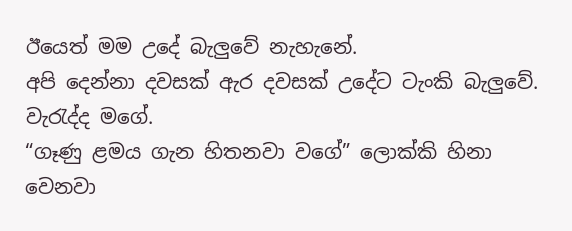ඊයෙත් මම උදේ බැලුවේ නැහැනේ.
අපි දෙන්නා දවසක් ඇර දවසක් උදේට ටැංකි බැලුවේ. වැරැද්ද මගේ.
“ගෑණු ළමය ගැන හිතනවා වගේ” ලොක්කි හිනා වෙනවා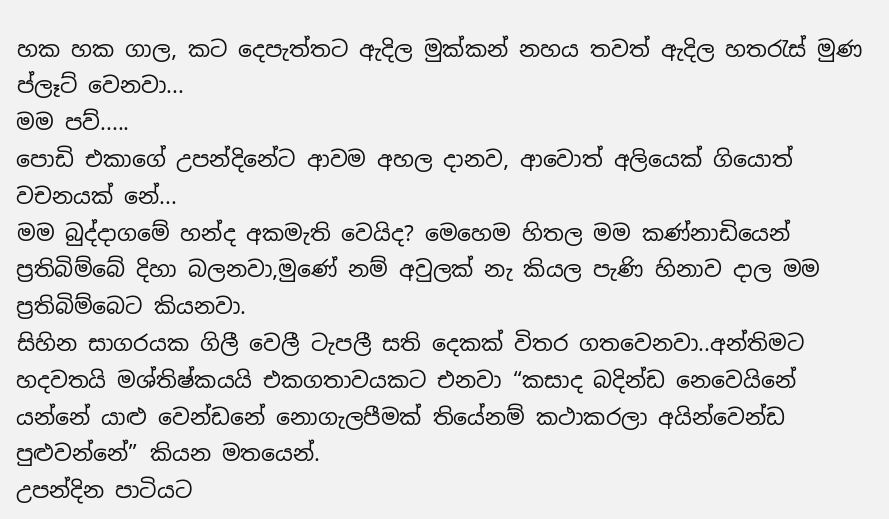හක හක ගාල, කට දෙපැත්තට ඇදිල මුක්කන් නහය තවත් ඇදිල හතරැස් මුණ ප්ලෑට් වෙනවා...
මම පව්.....
පොඩි එකාගේ උපන්දිනේට ආවම අහල දානව, ආවොත් අලියෙක් ගියොත් වචනයක් නේ...
මම බුද්දාගමේ හන්ද අකමැති වෙයිද? මෙහෙම හිතල මම කණ්නාඩියෙන් ප්‍රතිබිම්බේ දිහා බලනවා,මුණේ නම් අවුලක් නැ කියල පැණි හිනාව දාල මම ප්‍රතිබිම්බෙට කියනවා.
සිහින සාගරයක ගිලී වෙලී ටැපලී සති දෙකක් විතර ගතවෙනවා..අන්තිමට හදවතයි මශ්තිෂ්කයයි එකගතාවයකට එනවා “කසාද බදින්ඩ නෙවෙයිනේ යන්නේ යාළු වෙන්ඩනේ නොගැලපීමක් තියේනම් කථාකරලා අයින්වෙන්ඩ පුළුවන්නේ” කියන මතයෙන්.
උපන්දින පාටියට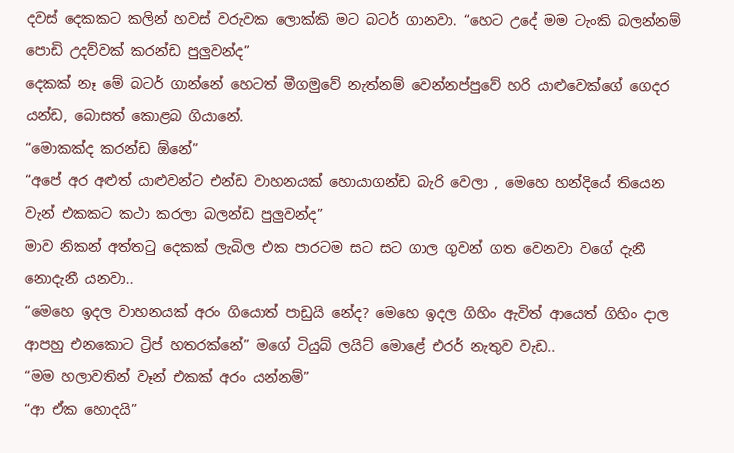දවස් දෙකකට කලින් හවස් වරුවක ලොක්කි මට බටර් ගානවා. “හෙට උදේ මම ටැංකි බලන්නම් පොඩි උදව්වක් කරන්ඩ පුලුවන්ද”
දෙකක් නෑ මේ බටර් ගාන්නේ හෙටත් මීගමුවේ නැත්නම් වෙන්නප්පුවේ හරි යාළුවෙක්ගේ ගෙදර යන්ඩ, බොසත් කොළබ ගියානේ.
“මොකක්ද කරන්ඩ ඕනේ”
“අපේ අර අළුත් යාළුවන්ට එන්ඩ වාහනයක් හොයාගන්ඩ බැරි වෙලා , මෙහෙ හන්දියේ තියෙන වැන් එකකට කථා කරලා බලන්ඩ පුලුවන්ද”
මාව නිකන් අත්තටු දෙකක් ලැබිල එක පාරටම සට සට ගාල ගුවන් ගත වෙනවා වගේ දැනී නොදැනී යනවා..
“මෙහෙ ඉදල වාහනයක් අරං ගියොත් පාඩුයි නේද? මෙහෙ ඉදල ගිහිං ඇවිත් ආයෙත් ගිහිං දාල ආපහු එනකොට ට්‍රිප් හතරක්නේ” මගේ ටියුබ් ලයිට් මොළේ එරර් නැතුව වැඩ..
“මම හලාවතින් වෑන් එකක් අරං යන්නම්”
“ආ ඒක හොදයි”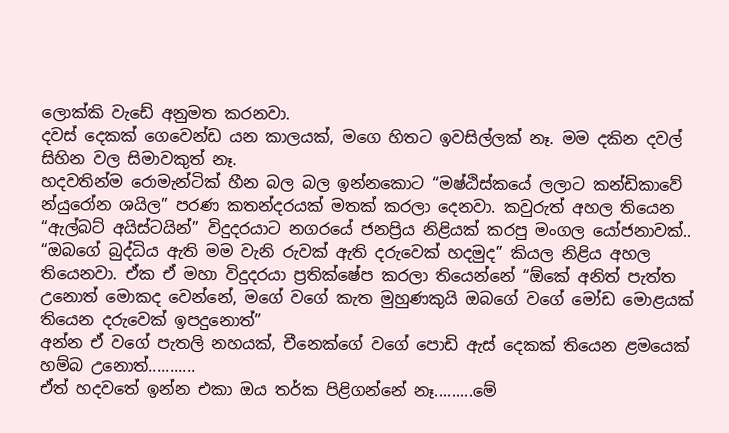ලොක්කි වැඩේ අනුමත කරනවා.
දවස් දෙකක් ගෙවෙන්ඩ යන කාලයක්, මගෙ හිතට ඉවසිල්ලක් නෑ. මම දකින දවල් සිහින වල සිමාවකුත් නෑ.
හදවතින්ම රොමැන්ටික් හීන බල බල ඉන්නකොට “මෂ්ඨිස්කයේ ලලාට කන්ඩිකාවේ න්යුරෝන ශයිල” පරණ කතන්දරයක් මතක් කරලා දෙනවා. කවුරුත් අහල තියෙන “ඇල්බට් අයිස්ටයින්” විදුදරයාට නගරයේ ජනප්‍රිය නිළියක් කරපු මංගල යෝජනාවක්..
“ඔබගේ බුද්ධිය ඇති මම වැනි රුවක් ඇති දරුවෙක් හදමුද” කියල නිළිය අහල තියෙනවා. ඒක ඒ මහා විදුදරයා ප්‍රතික්ෂේප කරලා තියෙන්නේ “ඕකේ අනිත් පැත්ත උනොත් මොකද වෙන්නේ, මගේ වගේ කැත මුහුණකුයි ඔබගේ වගේ මෝඩ මොළයක් තියෙන දරුවෙක් ඉපදුනොත්”
අන්න ඒ වගේ පැතලි නහයක්, චීනෙක්ගේ වගේ පොඩි ඇස් දෙකක් තියෙන ළමයෙක් හම්බ උනොත්...........
ඒත් හදවතේ ඉන්න එකා ඔය තර්ක පිළිගන්නේ නෑ.........මේ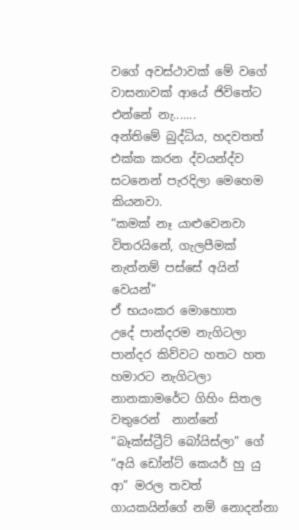වගේ අවස්ථාවක් මේ වගේ වාසනාවක් ආයේ ජිවිතේට එන්නේ නැ.......
අන්තිමේ බුද්ධිය, හදවතත් එක්ක කරන ද්වයන්ද්ව සටනෙන් පැරදිලා මෙහෙම කියනවා.
“කමක් නෑ යාළුවෙනවා විතරයිනේ, ගැලපීමක් නැත්නම් පස්සේ අයින් වෙයන්”
ඒ භයංකර මොහොත
උදේ පාන්දරම නැගිටලා පාන්දර කිව්වට හතට හත හමාරට නැගිටලා නානකාමරේට ගිහිං සිතල වතුරෙන්  නාන්නේ “බෑක්ස්ට්‍රීට් බෝයිස්ලා” ගේ “අයි ඩෝන්ට් කෙයර් හු යු ආ” මරල තවත් ගායකයින්ගේ නම් නොදන්නා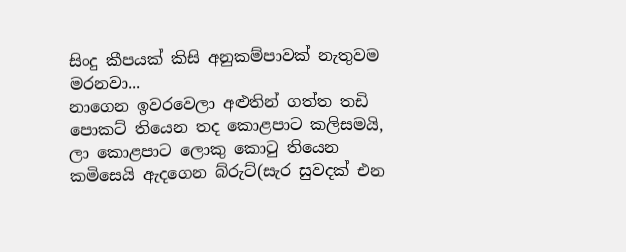සිංදු කීපයක් කිසි අනුකම්පාවක් නැතුවම  මරනවා...
නාගෙන ඉවරවෙලා අළුතින් ගත්ත තඩි පොකට් තියෙන තද කොළපාට කලිසමයි, ලා කොළපාට ලොකු කොටු තියෙන කමිසෙයි ඇදගෙන බ්රුට්(සැර සුවදක් එන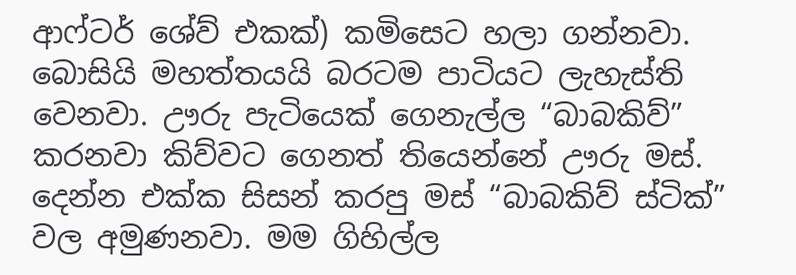ආෆ්ටර් ශේව් එකක්) කමිසෙට හලා ගන්නවා.
බොසියි මහත්තයයි බරටම පාටියට ලැහැස්ති වෙනවා. ඌරු පැටියෙක් ගෙනැල්ල “බාබකිව්” කරනවා කිව්වට ගෙනත් තියෙන්නේ ඌරු මස්. දෙන්න එක්ක සිසන් කරපු මස් “බාබකිව් ස්ටික්” වල අමුණනවා. මම ගිහිල්ල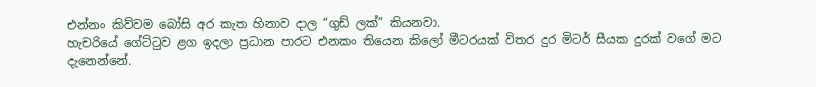එන්නං කිව්වම බෝසි අර කැත හිනාව දාල “ගුඩ් ලක්” කියනවා.
හැචරියේ ගේට්ටුව ළග ඉදලා ප්‍රධාන පාරට එනකං තියෙන කිලෝ මීටරයක් විතර දුර මිටර් සීයක දුරක් වගේ මට දැනෙන්නේ.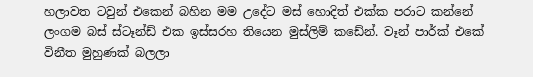හලාවත ටවුන් එකෙන් බහින මම උදේට මස් හොදිත් එක්ක පරාට කන්නේ ලංගම බස් ස්ටෑන්ඩ් එක ඉස්සරහ තියෙන මුස්ලිම් කඩේන්. වෑන් පාර්ක් එකේ විනීත මුහුණක් බලලා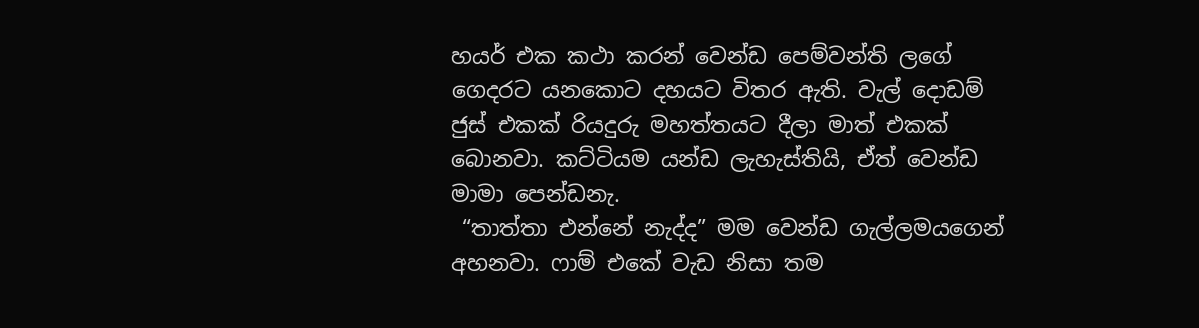හයර් එක කථා කරන් වෙන්ඩ පෙම්වන්ති ලගේ ගෙදරට යනකොට දහයට විතර ඇති. වැල් දොඩම් ජුස් එකක් රියදුරු මහත්තයට දීලා මාත් එකක් බොනවා. කට්ටියම යන්ඩ ලැහැස්තියි, ඒත් වෙන්ඩ මාමා පෙන්ඩනැ.
 “තාත්තා එන්නේ නැද්ද” මම වෙන්ඩ ගැල්ලමයගෙන් අහනවා. ෆාම් එකේ වැඩ නිසා තම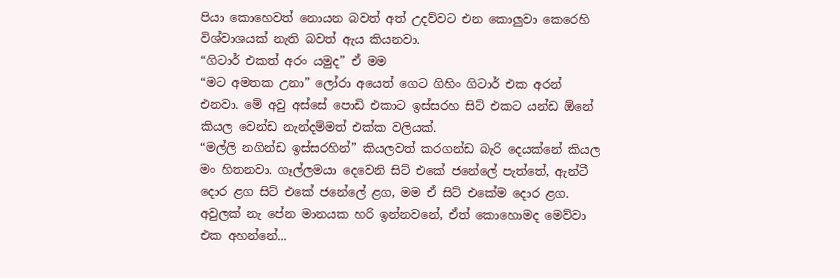පියා කොහෙවත් නොයන බවත් අත් උදව්වට එන කොලුවා කෙරෙහි විශ්වාශයක් නැති බවත් ඇය කියනවා.
“ගිටාර් එකත් අරං යමුද” ඒ මම
“මට අමතක උනා” ලෝරා අයෙත් ගෙට ගිහිං ගිටාර් එක අරන් එනවා. මේ අවු අස්සේ පොඩි එකාට ඉස්සරහ සිට් එකට යන්ඩ ඕනේ කියල වෙන්ඩ නැන්දම්මත් එක්ක වලියක්.
“මල්ලි නගින්ඩ ඉස්සරහින්” කියලවත් කරගන්ඩ බැරි දෙයක්නේ කියල මං හිතනවා. ගෑල්ලමයා දෙවෙනි සිට් එකේ ජනේලේ පැත්තේ, ඇන්ටී දොර ළග සිට් එකේ ජනේලේ ළග, මම ඒ සිට් එකේම දොර ළග.
අවුලක් නැ පේන මානයක හරි ඉන්නවනේ, ඒත් කොහොමද මෙව්වා එක අහන්නේ...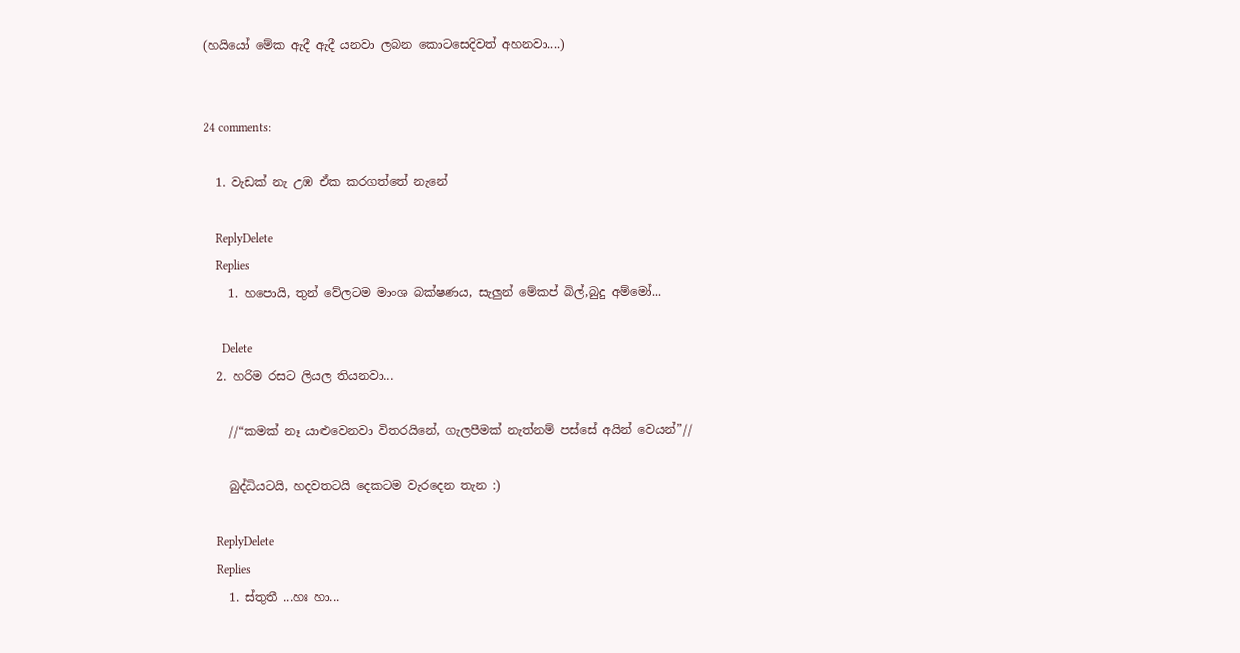(හයියෝ මේක ඇදී ඇදී යනවා ලබන කොටසෙදිවත් අහනවා....)


24 comments:

  1. වැඩක් නැ උඹ ඒක කරගත්තේ නැනේ

    ReplyDelete
    Replies
    1. හපොයි, තුන් වේලටම මාංශ බක්ෂණය, සැලුන් මේකප් බිල්,බුදු අම්මෝ...

      Delete
  2. හරිම රසට ලියල තියනවා...

    //“කමක් නෑ යාළුවෙනවා විතරයිනේ, ගැලපීමක් නැත්නම් පස්සේ අයින් වෙයන්”//

    බුද්ධියටයි, හදවතටයි දෙකටම වැරදෙන තැන :)

    ReplyDelete
    Replies
    1. ස්තුතී ...හඃ හා...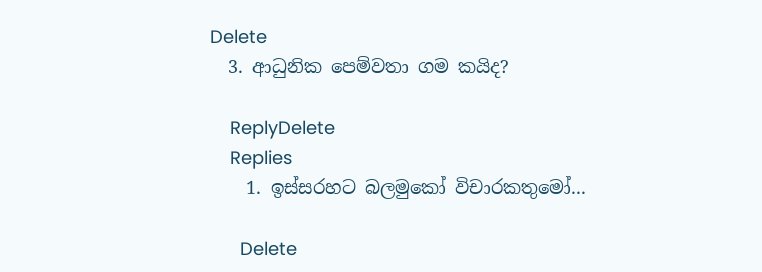Delete
  3. ආධුනික පෙම්වතා ගම කයිද?

    ReplyDelete
    Replies
    1. ඉස්සරහට බලමුකෝ විචාරකතුමෝ...

      Delete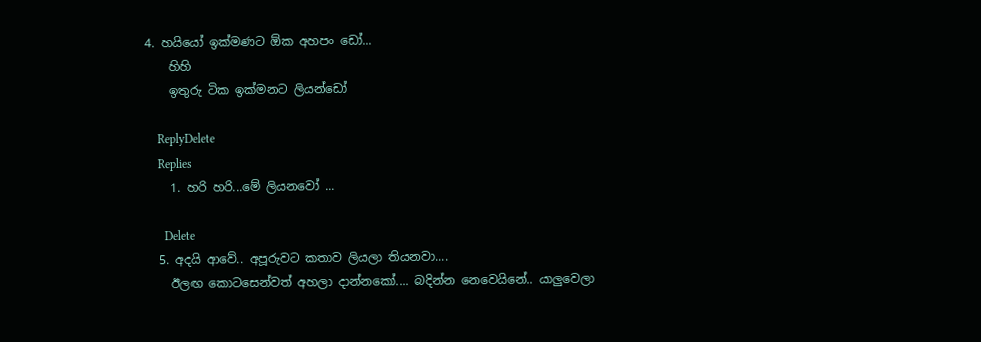4. හයියෝ ඉක්මණට ඕක අහපං ඩෝ...
    හිහි
    ඉතුරු ටික ඉක්මනට ලියන්ඩෝ

    ReplyDelete
    Replies
    1. හරි හරි...මේ ලියනවෝ ...

      Delete
  5. අදයි ආවේ.. අපූරුවට කතාව ලියලා තියනවා....
    ඊලඟ කොටසෙන්වත් අහලා දාන්නකෝ.... බදින්න නෙවෙයිනේ.. යාලුවෙලා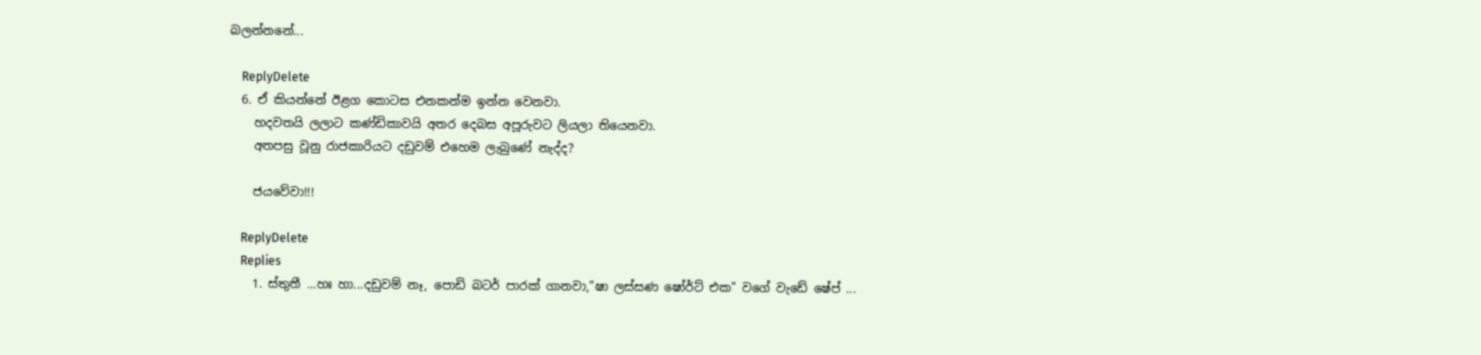බලන්නනේ...

    ReplyDelete
  6. ඒ කියන්නේ ඊළග කොටස එනකන්ම ඉන්න වෙනවා.
    හදවතයි ලලාට කණ්ඩිකාවයි අතර දෙබස අපූරුවට ලියලා තියෙනවා.
    අතපසු වූනු රාජකාරියට දඩුවම් එහෙම ලැබුණේ නැද්ද?

    ජයවේවා!!!

    ReplyDelete
    Replies
    1. ස්තුතී ...හඃ හා...දඩුවම් නෑ, පොඩි බටර් පාරක් ගානවා,"ෂා ලස්සණ ෂෝර්ට් එක" වගේ වැඩේ ෂේප් ...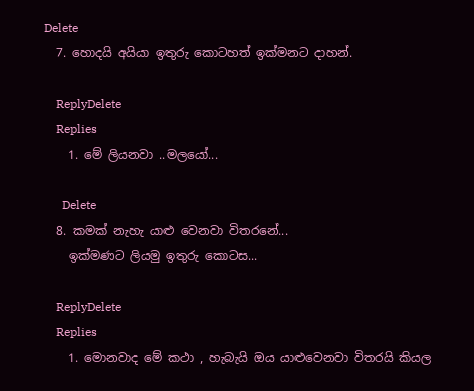Delete
  7. හොදයි අයියා ඉතුරු කොටහත් ඉක්මනට දාහන්.

    ReplyDelete
    Replies
    1. මේ ලියනවා ..මලයෝ...

      Delete
  8. කමක් නැහැ යාළු වෙනවා විතරනේ...
    ඉක්මණට ලියමු ඉතුරු කොටස...

    ReplyDelete
    Replies
    1. මොනවාද මේ කථා , හැබැයි ඔය යාළුවෙනවා විතරයි කියල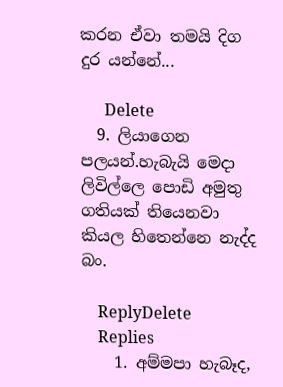කරන ඒවා තමයි දිග දුර යන්නේ...

      Delete
  9. ලියාගෙන පලයන්.හැබැයි මෙදා ලිවිල්ලෙ පොඩි අමුතු ගතියක් තියෙනවා කියල හිතෙන්නෙ නැද්ද බං.

    ReplyDelete
    Replies
    1. අම්මපා හැබෑද,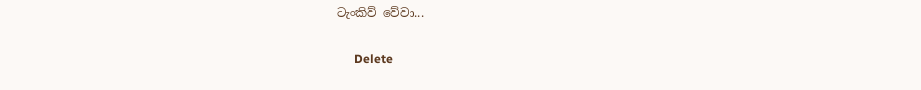ටැංකිව් වේවා...

      Delete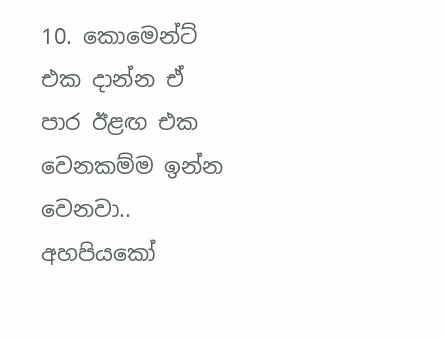10. කොමෙන්ට් එක දාන්න ඒ පාර ඊළඟ එක වෙනකම්ම ඉන්න වෙනවා.. අහපියකෝ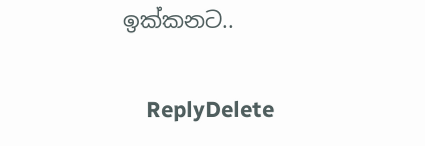ඉක්කනට..

    ReplyDelete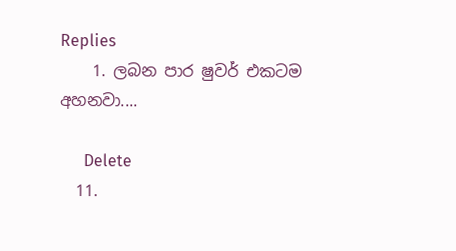Replies
    1. ලබන පාර ෂුවර් එකටම අහනවා....

      Delete
  11.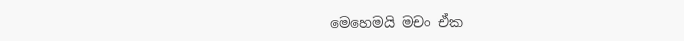මෙහෙමයි මචං ඒක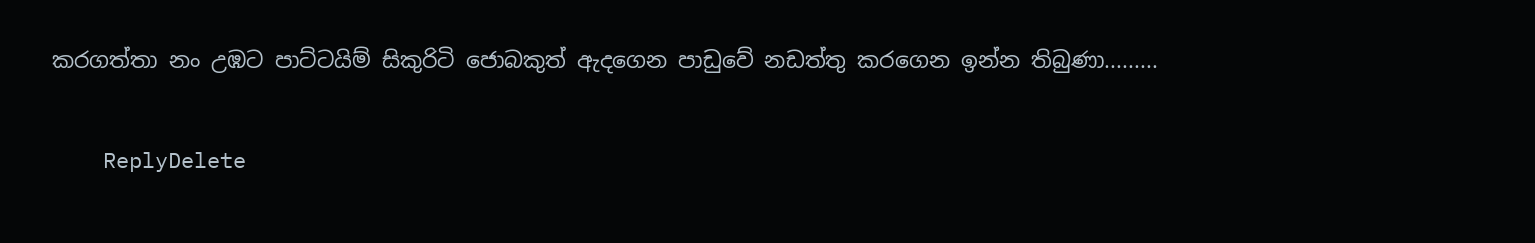කරගත්තා නං උඹට පාට්ටයිම් සිකුරිටි ජොබකුත් ඇදගෙන පාඩුවේ නඩත්තු කරගෙන ඉන්න තිබුණා.........

    ReplyDelete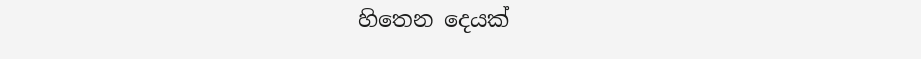හිතෙන දෙයක්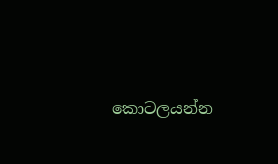කොටලයන්න